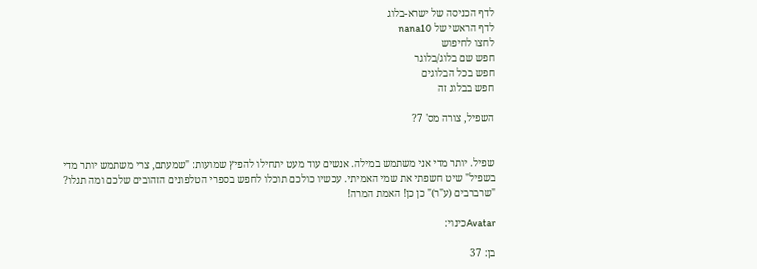לדף הכניסה של ישרא-בלוג
לדף הראשי של nana10
לחצו לחיפוש
חפש שם בלוג/בלוגר
חפש בכל הבלוגים
חפש בבלוג זה

השפיל, צורה מס' 7?


שפיל. יותר מדי אני משתמש במילה. אנשים עוד מעט יתחילו להפיץ שמועות: "שמעתם, צרי משתמש יותר מדי בשפיל" שיט חשפתי את שמי האמיתי. עכשיו כולכם תוכלו לחפש בספרי הטלפונים הזהובים שלכם ומה תגלו? "שרברבים (ע"ר)" כן כן! האמת המרה!

Avatarכינוי:

בן: 37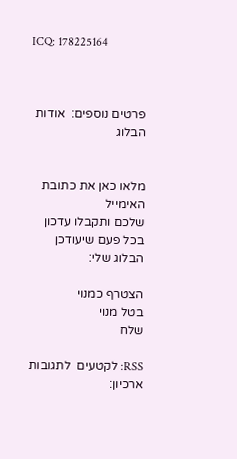ICQ: 178225164



פרטים נוספים:  אודות הבלוג


מלאו כאן את כתובת האימייל
שלכם ותקבלו עדכון בכל פעם שיעודכן הבלוג שלי:

הצטרף כמנוי
בטל מנוי
שלח

RSS: לקטעים  לתגובות
ארכיון: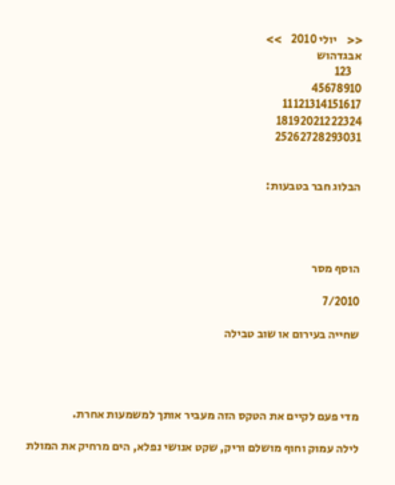<<    יולי 2010    >>
אבגדהוש
    123
45678910
11121314151617
18192021222324
25262728293031


הבלוג חבר בטבעות:




הוסף מסר

7/2010

שחייה בעירום או שוב טבילה




מדי פעם לקיים את הטקס הזה מעביר אותך למשמעות אחרת.

לילה עמוק וחוף מושלם וריק, שקט אנושי נפלא, הים מרחיק את המולת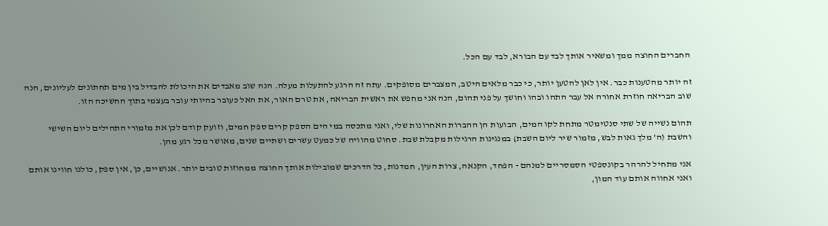החברים החוצה ממך ומשאיר אותך לבד עם הבורא, לבד עם הכל.

זה יותר מהטענות כבר. אין לאן להטען יותר, כי כבר מלאים היטב, המצברים מסופקים. עתה זה הרגע להתעלות מעלה. הנה שוב מאבדים את היכולת להבדיל בין מים תחתונים לעליונים, הנה שוב הבריאה חוזרת אחורה אל עבר התהו ובהו וחושך על פני תהום, הנה אני מחפש את ראשית הבריאה, את טרם האור, את האל כעובר בהיותי עובר בעצמי בתוך החשיכה הזו.

תהום נשייה של שתי סנטימטר מתחת לקו המים, הבועות הן ההברות האחרונות שלי, ואני מתכסה במי הים הספק קרים ספק חמים, וזועק קודם לכן את מזמורי התהילים ליום השישי והשבת (ה' מלך גאות לבש, מזמור שיר ליום השבת) במנגינות הרגילות מקבלת שבת. סחוט מהוויה של כמעט עשרים ושתיים שנים, מאושר מכל רגע מהן.

אני מתחיל להרהר בקונספטי הסמסריים למנהם - הפחד, הקנאה, צרות העין, חמדנות, כל הדרכים שמובילות אותך החוצה ממחוזות טובים יותר. אנושיים, כן, אין ספק, כולנו חווינו אותם ואני אחווה אותם עוד המון,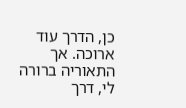כן, הדרך עוד ארוכה. אך התאוריה ברורה לי, דרך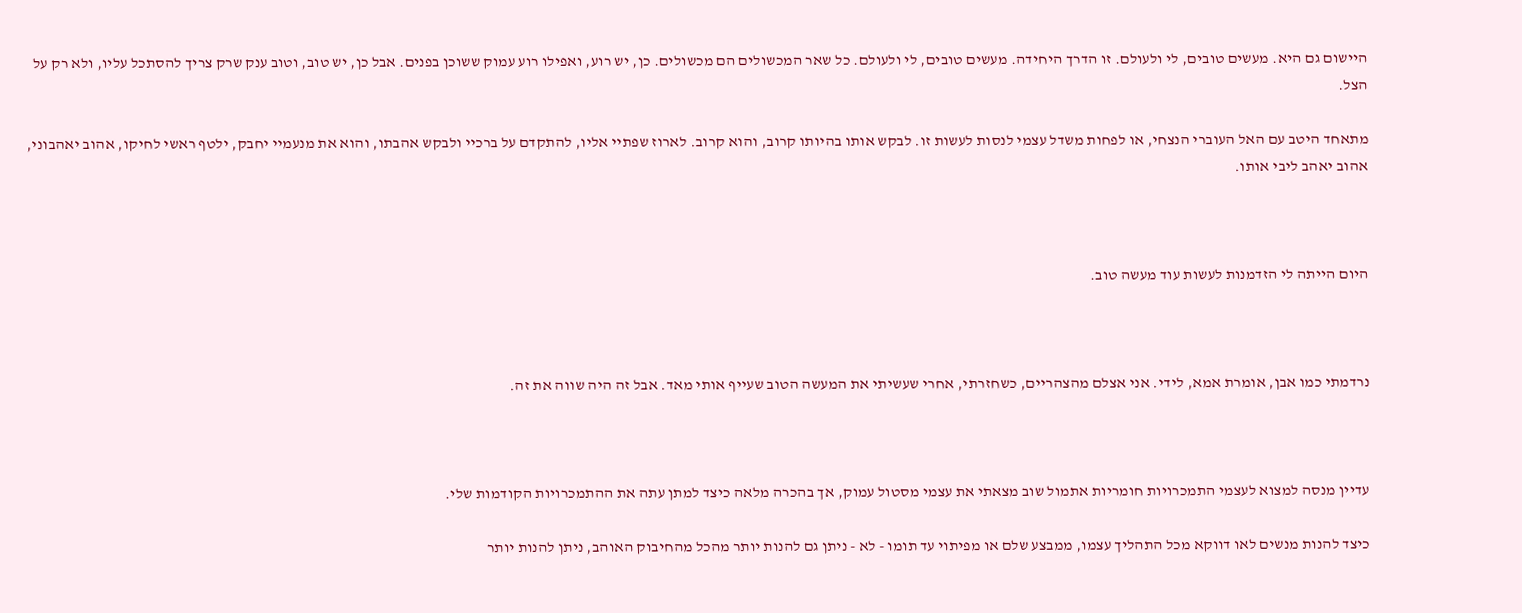היישום גם היא. מעשים טובים, לי ולעולם. זו הדרך היחידה. מעשים טובים, לי ולעולם. כל שאר המכשולים הם מכשולים. כן, יש רוע, ואפילו רוע עמוק ששוכן בפנים. אבל כן, יש טוב, וטוב ענק שרק צריך להסתכל עליו, ולא רק על הצל.

מתאחד היטב עם האל העוברי הנצחי, או לפחות משדל עצמי לנסות לעשות זו. לבקש אותו בהיותו קרוב, והוא קרוב. לארוז שפתיי אליו, להתקדם על ברכיי ולבקש אהבתו, והוא את מנעמיי יחבק, ילטף ראשי לחיקו, אהוב יאהבוני, אהוב יאהב ליבי אותו.



היום הייתה לי הזדמנות לעשות עוד מעשה טוב.



נרדמתי כמו אבן, אומרת אמא, לידי. אני אצלם מהצהריים, כשחזרתי, אחרי שעשיתי את המעשה הטוב שעייף אותי מאד. אבל זה היה שווה את זה.



עדיין מנסה למצוא לעצמי התמכרויות חומריות אתמול שוב מצאתי את עצמי מסטול עמוק, אך בהכרה מלאה כיצד למתן עתה את ההתמכרויות הקודמות שלי.

כיצד להנות מנשים לאו דווקא מכל התהליך עצמו, ממבצע שלם או מפיתוי עד תומו - לא - ניתן גם להנות יותר מהכל מהחיבוק האוהב, ניתן להנות יותר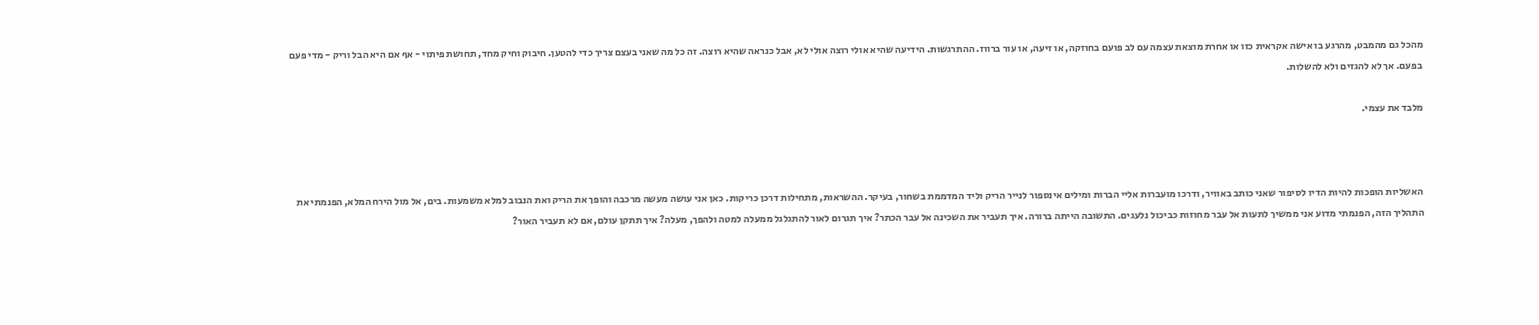מהכל גם מהמבט, מהרגע בו אישה אקראית כזו או אחרת מוצאת עצמה עם לב פועם בחוזקה, או זיעה, או עור ברווז. ההתרגשות. הידיעה שהיא אולי רוצה אולי לא, אבל כנראה שהיא רוצה. זה כל מה שאני בעצם צריך כדי להטען. חיבוק וחיק מחד, תחושת פיתוי - אף אם היא הבל וריק - מדי פעם בפעם. אך לא להגזים ולא להשלות.

מלבד את עצמי.



האשליות הופכות להיות הדיו לסיפור שאני כותב באוויר, ודרכו מועברות אליי הברות ומילים אינספור לנייר הריק וליד המדממת בשחור, בעיקר. ההשראות, מתחילות דרכן כריקות. כאן אני עושה מעשה מרכבה והופך את הריק ואת הנבוב למלא משמעות. בים, אל מול הירח המלא, הפנמתי את התהליך הזה, הפנמתי מדוע אני ממשיך לתעות אל עבר מחוזות כביכול נלעגים. התשובה הייתה ברורה. איך תעביר את השכינה אל עבר הכתר? איך תגרום לאור להתגלגל ממעלה למטה ולהפך, מעלה? איך תתקן עולם, אם לא תעביר האור?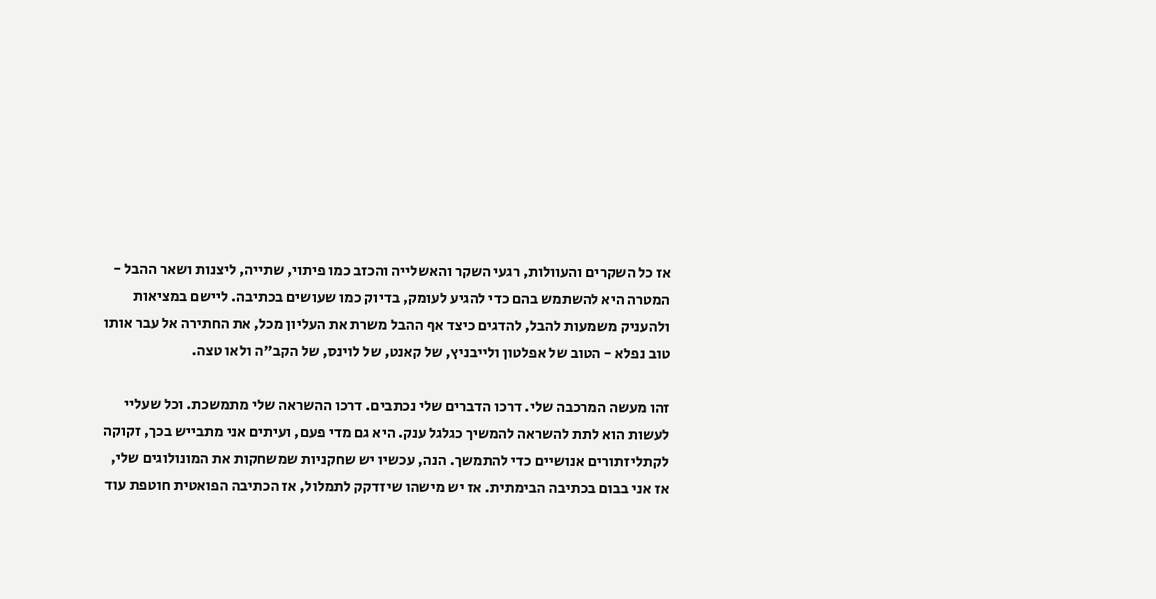אז כל השקרים והעוולות, רגעי השקר והאשלייה והכזב כמו פיתוי, שתייה, ליצנות ושאר ההבל - המטרה היא להשתמש בהם כדי להגיע לעומק, בדיוק כמו שעושים בכתיבה. ליישם במציאות ולהעניק משמעות להבל, להדגים כיצד אף ההבל משרת את העליון מכל, את החתירה אל עבר אותו טוב נפלא - הטוב של אפלטון ולייבניץ, של קאנט, של לוינס, של הקב"ה ולאו טצה.

זהו מעשה המרכבה שלי. דרכו הדברים שלי נכתבים. דרכו ההשראה שלי מתמשכת. וכל שעליי לעשות הוא לתת להשראה להמשיך כגלגל ענק. היא גם מדי פעם, ועיתים אני מתבייש בכך, זקוקה לקתליזתורים אנושיים כדי להתמשך. הנה, עכשיו יש שחקניות שמשחקות את המונולוגים שלי, אז אני בבום בכתיבה הבימתית. אז יש מישהו שיזדקק לתמלול, אז הכתיבה הפואטית חוטפת עוד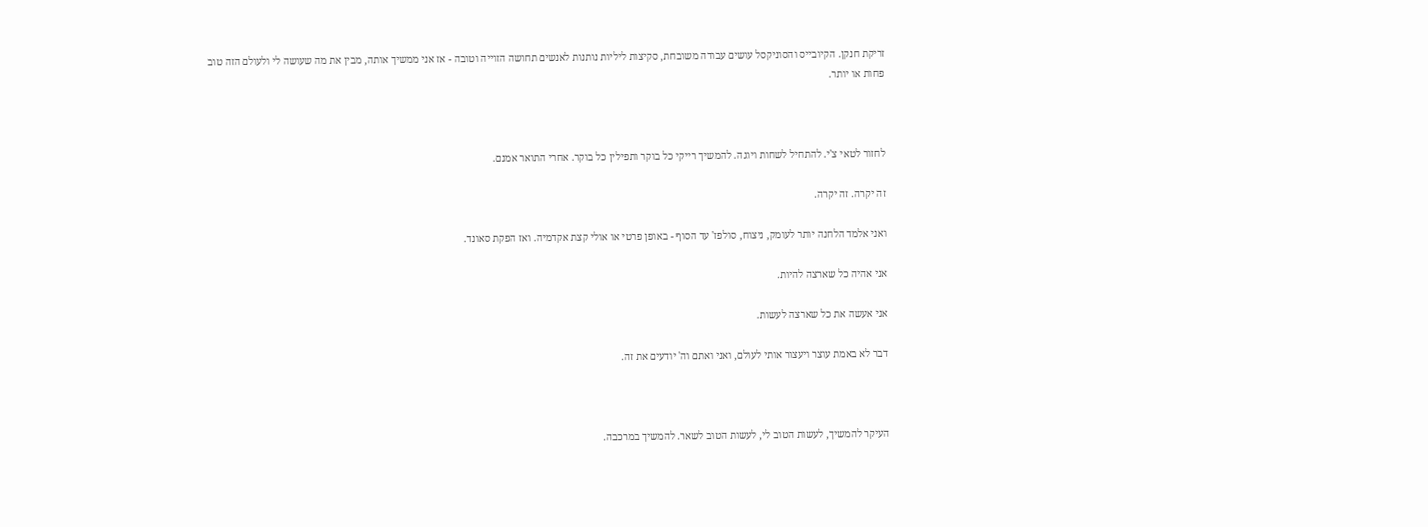זריקת חנקן. הקיובייס והסוניקסל עושים עבודה משובחת, סקיצות ליליות נותנות לאנשים תחושה הזוייה וטובה - אז אני ממשיך אותה, מבין את מה שעושה לי ולעולם הזה טוב פחות או יותר.



לחזור לטאי צ'י. להתחיל לשחות ויוגה. להמשיך רייקי כל בוקר ותפילין כל בוקר. אחרי התואר אמנם.

זה יקרה. זה יקרה.

ואני אלמד הלחנה יותר לעומק, ניצוח, סולפז' עד הסוף - באופן פרטי או אולי קצת אקדמיה. ואז הפקת סאונד.

אני אהיה כל שארצה להיות.

אני אעשה את כל שארצה לעשות.

דבר לא באמת עוצר ויעצור אותי לעולם, ואני ואתם וה' יודעים את זה.



העיקר להמשיך, לעשות הטוב לי, לעשות הטוב לשאר. להמשיך במרכבה.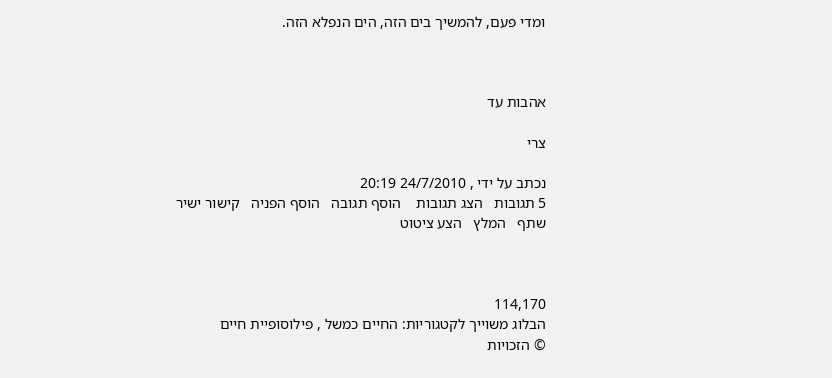ומדי פעם, להמשיך בים הזה, הים הנפלא הזה.



אהבות עד

צרי

נכתב על ידי , 24/7/2010 20:19
5 תגובות   הצג תגובות    הוסף תגובה   הוסף הפניה   קישור ישיר   שתף   המלץ   הצע ציטוט



114,170
הבלוג משוייך לקטגוריות: החיים כמשל , פילוסופיית חיים
© הזכויות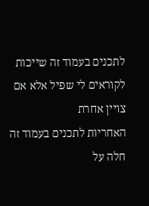לתכנים בעמוד זה שייכות לקוראים לי שפיל אלא אם צויין אחרת
האחריות לתכנים בעמוד זה חלה על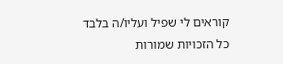קוראים לי שפיל ועליו/ה בלבד
כל הזכויות שמורות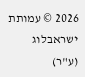2026 © עמותת ישראבלוג (ע"ר)